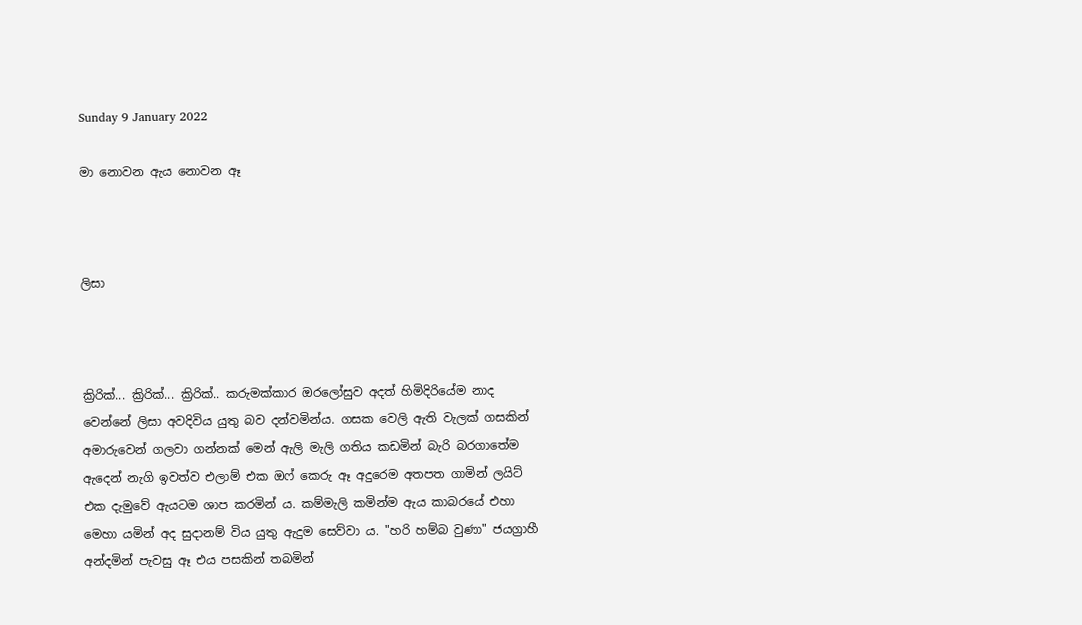Sunday 9 January 2022

මා නොවන ඇය නොවන ඈ



ලිසා



ක්‍රිරික්... ක්‍රිරික්... ක්‍රිරික්.. කරුමක්කාර ඔරලෝසුව අදත් හිමිදිරියේම නාද වෙන්නේ ලිසා අවදිවිය යුතු බව දන්වමින්ය. ගසක වෙලි ඇති වැලක් ගසකින් අමාරුවෙන් ගලවා ගන්නක් මෙන් ඇලි මැලි ගතිය කඩමින් බැරි බරගාතේම ඇදෙන් නැගි ඉවත්ව එලාම් එක ඔෆ් කෙරු ඈ අදුරෙම අතපත ගාමින් ලයිට් එක දැමුවේ ඇයටම ශාප කරමින් ය. කම්මැලි කමින්ම ඇය කාබරයේ එහා මෙහා යමින් අද සුදානම් විය යුතු ඇදුම සෙව්වා ය. "හරි හම්බ වුණා" ජයග්‍රාහී අන්දමින් පැවසු ඈ එය පසකින් තබමින්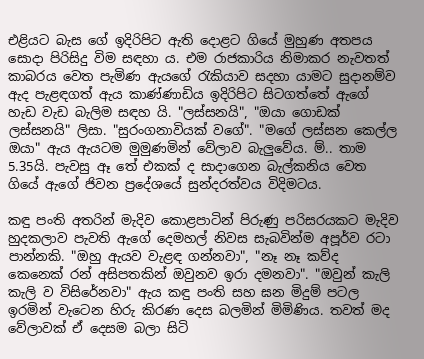එළියට බැස ගේ ඉදිරිපිට ඇති දොළට ගියේ මුහුණ අතපය සොදා පිරිසිදු විම සඳහා ය. එම රාජකාරිය නිමාකර නැවතත් කාබරය වෙත පැමිණ ඇයගේ රැකියාව සදහා යාමට සුදානම්ව ඇද පැළඳගත් ඇය කාණ්ණාඩිය ඉදිරිපිට සිටගත්තේ ඇගේ හැඩ වැඩ බැලිම සඳහ යි. "ලස්සනයි", "ඔයා ගොඩක් ලස්සනයි" ලිසා. "සුරංගනාවියක් වගේ". "මගේ ලස්සන කෙල්ල ඔයා" ඇය ඇයටම මුමුණමින් වේලාව බැලුවේය. ම්.. තාම 5.35යි. පැවසු ඈ තේ එකක් ද සාදාගෙන බැල්කනිය වෙත ගියේ ඇගේ ජිවන ප්‍රදේශයේ සුන්දරත්වය විදිමටය.

කඳු පංති අතරින් මැදිව කොළපාටින් පිරුණු පරිසරයකට මැදිව හුදකලාව පැවති ඇගේ දෙමහල් නිවස සැබවින්ම අපූර්ව රටා පාන්නකි. "ඔහු ඇයව වැළඳ ගන්නවා", "නෑ නෑ කව්ද කෙනෙක් රන් අසිපතකින් ඔවුනව ඉරා දමනවා". "ඔවුන් කැලි කැලි ව විසිරේනවා" ඇය කඳු පංති සහ ඝන මිදුම් පටල ඉරමින් වැටෙන හිරු කිරණ දෙස බලමින් මිමිණිය. තවත් මද වේලාවක් ඒ දෙසම බලා සිටි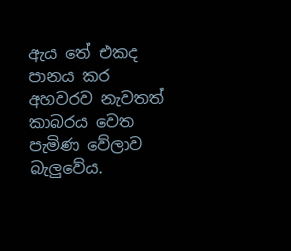ඇය තේ එකද පානය කර අහවරව නැවතත් කාබරය වෙත පැමිණ වේලාව බැලුවේය.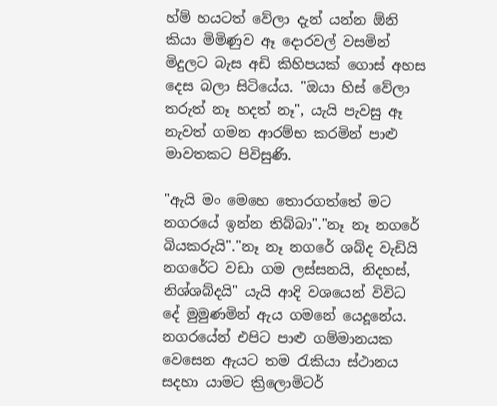හ්ම් හයටත් වේලා දැන් යන්න ඕනි කියා මිමිණුව ඈ දොරවල් වසමින් මිදුලට බැස අඩි කිහිපයක් ගොස් අහස දෙස බලා සිටියේය. "ඔයා හිස් වේලා තරුත් නෑ හදත් නෑ", යැයි පැවසු ඈ නැවත් ගමන ආරම්භ කරමින් පාළු මාවතකට පිවිසුණි.

"ඇයි මං මෙහෙ තොරගත්තේ මට නගරයේ ඉන්න තිබ්බා"."නෑ නෑ නගරේ බියකරුයි"."නෑ නෑ නගරේ ශබ්ද වැඩියි නගරේට වඩා ගම ලස්සනයි, නිදහස්, නිශ්ශබ්දයි" යැයි ආදි වශයෙන් විවිධ දේ මුමුණමින් ඇය ගමනේ යෙදූනේය. නගරයේන් එපිට පාළු ගම්මානයක වෙසෙන ඇයට තම රැකියා ස්ථානය සදහා යාමට ක්‍රිලොමිටර්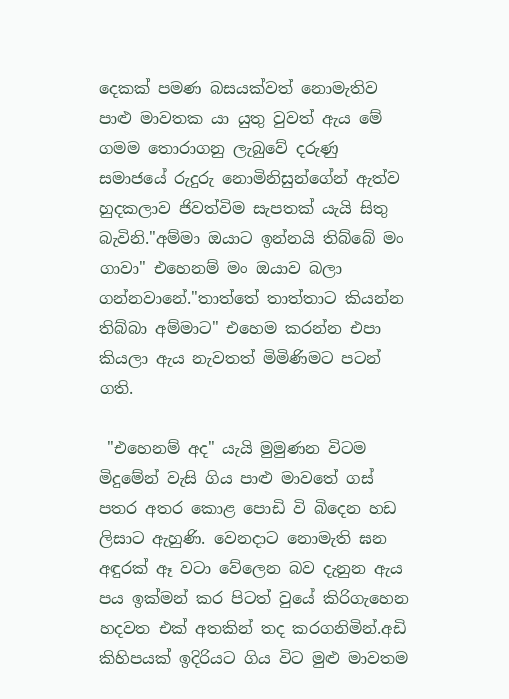දෙකක් පමණ බසයක්වත් නොමැතිව පාළු මාවතක යා යුතු වුවත් ඇය මේ ගමම තොරාගනු ලැබුවේ දරුණු සමාජයේ රුදුරු නොමිනිසුන්ගේන් ඇත්ව හුදකලාව ජිවත්විම සැපතක් යැයි සිතු බැවිනි."අම්මා ඔයාට ඉන්නයි තිබ්බේ මං ගාවා" එහෙනම් මං ඔයාව බලා ගන්නවානේ."තාත්තේ තාත්තාට කියන්න තිබ්බා අම්මාට" එහෙම කරන්න එපා කියලා ඇය නැවතත් මිමිණිමට පටන් ගති.

 "එහෙනම් අද" යැයි මුමුණන විටම මිදුමේන් වැසි ගිය පාළු මාවතේ ගස් පතර අතර කොළ පොඩි වි බිදෙන හඩ ලිසාට ඇහුණි. වෙනදාට නොමැති ඝන අඳුරක් ඈ වටා වේලෙන බව දැනුන ඇය පය ඉක්මන් කර පිටත් වුයේ කිරිගැහෙන හදවත එක් අතකින් තද කරගනිමින්.අඩි කිහිපයක් ඉදිරියට ගිය විට මුළු මාවතම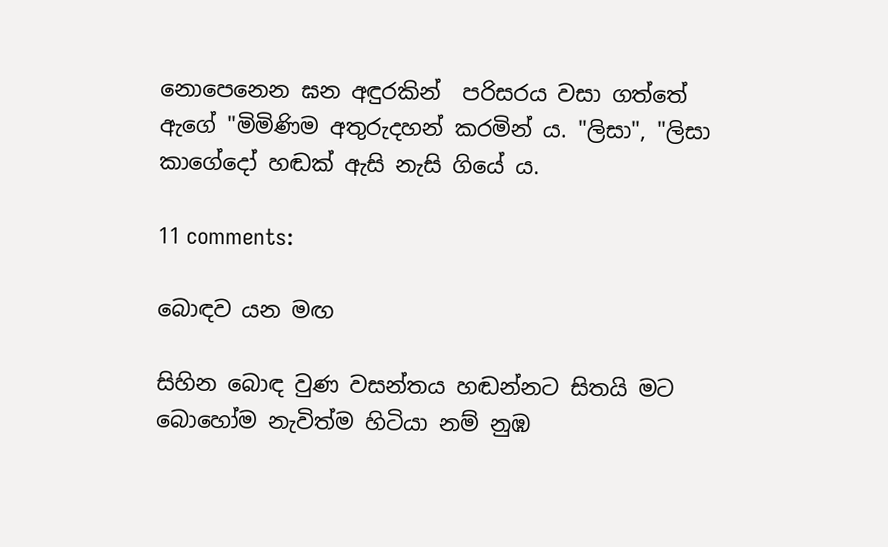නොපෙනෙන ඝන අඳුරකින්  පරිසරය වසා ගත්තේ ඇගේ "මිමිණිම අතුරුදහන් කරමින් ය. "ලිසා", "ලිසා කාගේදෝ හඬක් ඇසි නැසි ගියේ ය.

11 comments:

බොඳව යන මඟ

සිහින බොඳ වුණ වසන්තය හඬන්නට සිතයි මට බොහෝම නැවිත්ම හිටියා නම් නුඹ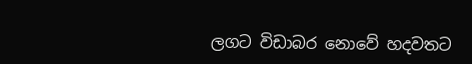ලගට විඩාබර නොවේ හදවතට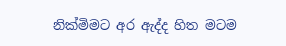නික්මිමට අර ඇද්ද හිත මටම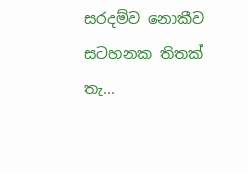සරදම්ව නොකීව සටහනක තිතක් තැ...